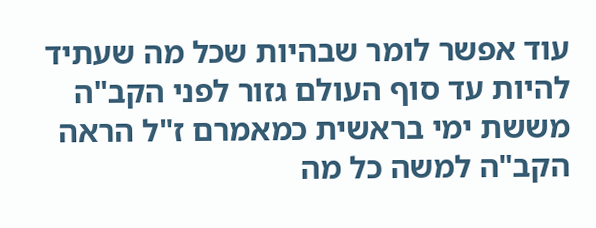עוד אפשר לומר שבהיות שכל מה שעתיד להיות עד סוף העולם גזור לפני הקב"ה מששת ימי בראשית כמאמרם ז"ל הראה הקב"ה למשה כל מה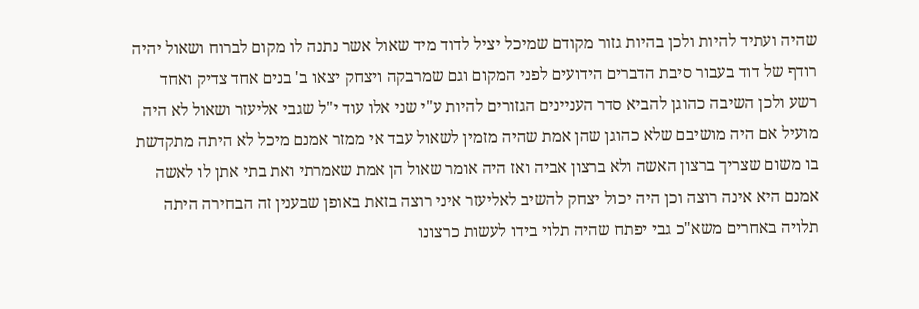שהיה ועתיד להיות ולכן בהיות גזור מקודם שמיכל יציל לדוד מיד שאול אשר נתנה לו מקום לברוח ושאול יהיה רודף של דוד בעבור סיבת הדברים הידועים לפני המקום וגם שמרבקה ויצחק יצאו ב' בנים אחד צדיק ואחד רשע ולכן השיבה כהוגן להביא סדר העניינים הגזורים להיות ע"י שני אלו עוד י"ל שגבי אליעזר ושאול לא היה מועיל אם היה מושיבם שלא כהוגן שהן אמת שהיה מזמין לשאול עבד אי ממזר אמנם מיכל לא היתה מתקדשת בו משום שצריך ברצון האשה ולא ברצון אביה ואז היה אומר שאול הן אמת שאמרתי ואת בתי אתן לו לאשה אמנם היא אינה רוצה וכן היה יכול יצחק להשיב לאליעזר איני רוצה בזאת באופן שבענין זה הבחירה היתה תלויה באחרים משא"כ גבי יפתח שהיה תלוי בידו לעשות כרצונו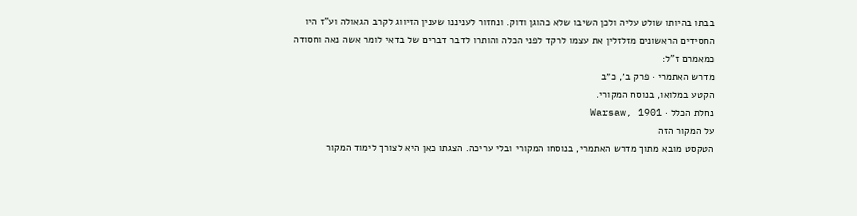בבתו בהיותו שולט עליה ולכן השיבו שלא כהוגן ודוק. ונחזור לעניננו שענין הזיווג לקרב הגאולה וע"ז היו החסידים הראשונים מזלזלין את עצמו לרקד לפני הכלה והותרו לדבר דברים של בדאי לומר אשה נאה וחסודה כמאמרם ז"ל:
מדרש האתמרי · פרק ב׳, כ״ב
הקטע במלואו, בנוסח המקורי.
נחלת הכלל · Warsaw, 1901
על המקור הזה
הטקסט מובא מתוך מדרש האתמרי, בנוסחו המקורי ובלי עריכה. הצגתו כאן היא לצורך לימוד המקור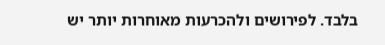בלבד. לפירושים ולהכרעות מאוחרות יותר יש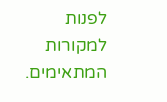לפנות למקורות המתאימים.